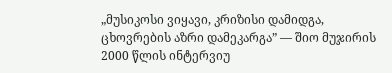„მუსიკოსი ვიყავი, კრიზისი დამიდგა, ცხოვრების აზრი დამეკარგა” — შიო მუჯირის 2000 წლის ინტერვიუ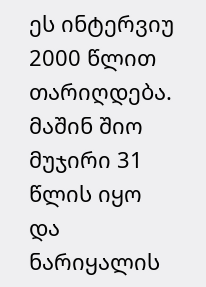ეს ინტერვიუ 2000 წლით თარიღდება. მაშინ შიო მუჯირი 31 წლის იყო და ნარიყალის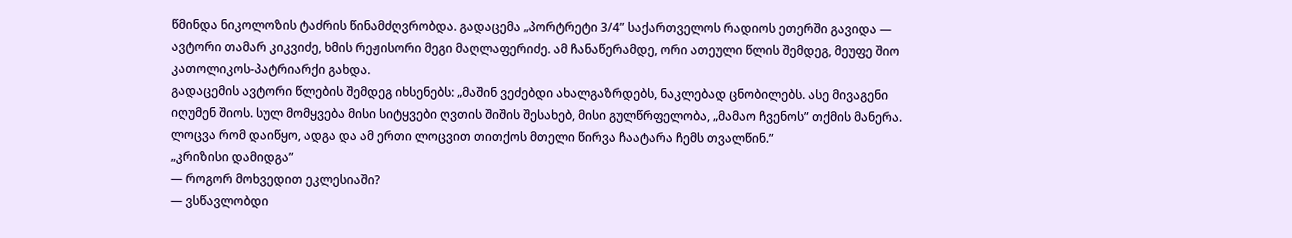წმინდა ნიკოლოზის ტაძრის წინამძღვრობდა. გადაცემა „პორტრეტი 3/4” საქართველოს რადიოს ეთერში გავიდა — ავტორი თამარ კიკვიძე, ხმის რეჟისორი მეგი მაღლაფერიძე. ამ ჩანაწერამდე, ორი ათეული წლის შემდეგ, მეუფე შიო კათოლიკოს-პატრიარქი გახდა.
გადაცემის ავტორი წლების შემდეგ იხსენებს: „მაშინ ვეძებდი ახალგაზრდებს, ნაკლებად ცნობილებს. ასე მივაგენი იღუმენ შიოს. სულ მომყვება მისი სიტყვები ღვთის შიშის შესახებ, მისი გულწრფელობა, „მამაო ჩვენოს” თქმის მანერა. ლოცვა რომ დაიწყო, ადგა და ამ ერთი ლოცვით თითქოს მთელი წირვა ჩაატარა ჩემს თვალწინ.”
„კრიზისი დამიდგა”
— როგორ მოხვედით ეკლესიაში?
— ვსწავლობდი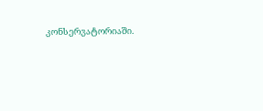კონსერვატორიაში.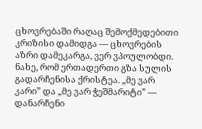ცხოვრებაში რაღაც შემოქმედებითი კრიზისი დამიდგა — ცხოვრების აზრი დამეკარგა, ვერ ვპოულობდი. ნახე, რომ ერთადერთი გზა სულის გადარჩენისა ქრისტეა. „მე ვარ კარი” და „მე ვარ ჭეშმარიტი” — დანარჩენი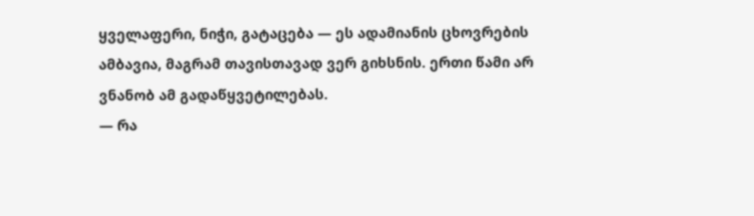ყველაფერი, ნიჭი, გატაცება — ეს ადამიანის ცხოვრების ამბავია, მაგრამ თავისთავად ვერ გიხსნის. ერთი წამი არ ვნანობ ამ გადაწყვეტილებას.
— რა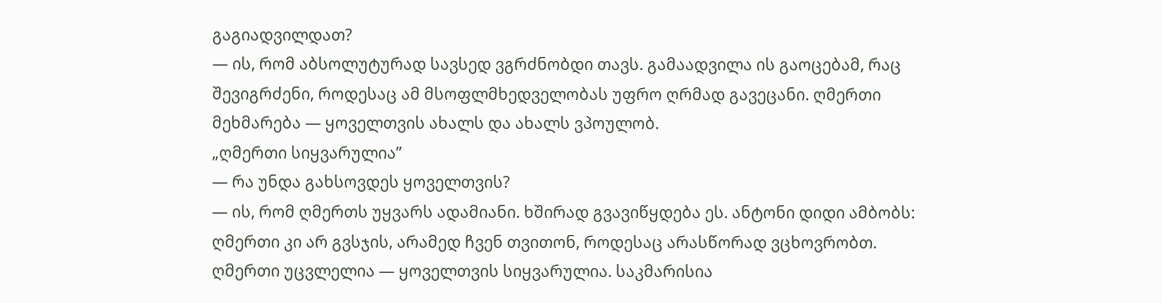გაგიადვილდათ?
— ის, რომ აბსოლუტურად სავსედ ვგრძნობდი თავს. გამაადვილა ის გაოცებამ, რაც შევიგრძენი, როდესაც ამ მსოფლმხედველობას უფრო ღრმად გავეცანი. ღმერთი მეხმარება — ყოველთვის ახალს და ახალს ვპოულობ.
„ღმერთი სიყვარულია”
— რა უნდა გახსოვდეს ყოველთვის?
— ის, რომ ღმერთს უყვარს ადამიანი. ხშირად გვავიწყდება ეს. ანტონი დიდი ამბობს: ღმერთი კი არ გვსჯის, არამედ ჩვენ თვითონ, როდესაც არასწორად ვცხოვრობთ. ღმერთი უცვლელია — ყოველთვის სიყვარულია. საკმარისია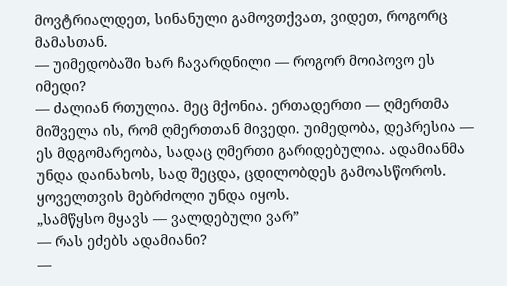მოვტრიალდეთ, სინანული გამოვთქვათ, ვიდეთ, როგორც მამასთან.
— უიმედობაში ხარ ჩავარდნილი — როგორ მოიპოვო ეს იმედი?
— ძალიან რთულია. მეც მქონია. ერთადერთი — ღმერთმა მიშველა ის, რომ ღმერთთან მივედი. უიმედობა, დეპრესია — ეს მდგომარეობა, სადაც ღმერთი გარიდებულია. ადამიანმა უნდა დაინახოს, სად შეცდა, ცდილობდეს გამოასწოროს. ყოველთვის მებრძოლი უნდა იყოს.
„სამწყსო მყავს — ვალდებული ვარ”
— რას ეძებს ადამიანი?
—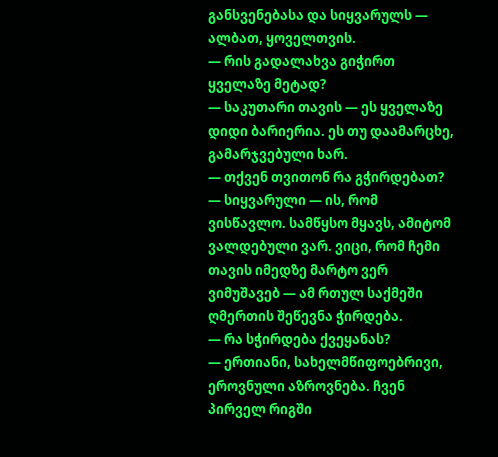განსვენებასა და სიყვარულს — ალბათ, ყოველთვის.
— რის გადალახვა გიჭირთ ყველაზე მეტად?
— საკუთარი თავის — ეს ყველაზე დიდი ბარიერია. ეს თუ დაამარცხე, გამარჯვებული ხარ.
— თქვენ თვითონ რა გჭირდებათ?
— სიყვარული — ის, რომ ვისწავლო. სამწყსო მყავს, ამიტომ ვალდებული ვარ. ვიცი, რომ ჩემი თავის იმედზე მარტო ვერ ვიმუშავებ — ამ რთულ საქმეში ღმერთის შეწევნა ჭირდება.
— რა სჭირდება ქვეყანას?
— ერთიანი, სახელმწიფოებრივი, ეროვნული აზროვნება. ჩვენ პირველ რიგში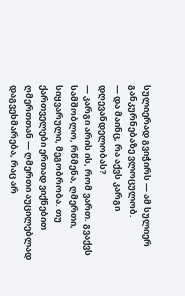სულიერად გვიჭირს — ამ სულიერ განკურნებაზე ვლოცულობ.
— და მაინც, რა აქვს კარგი დღევანდელობას?
— კარგი არის ის, რომ ვართ. გვაქვს სამშობლო, რწმენა, ღმერთი, სიყვარული, მეგობრობა. თუ ქართველები ერთად ვიქნებით ღმერთთან — ღმერთი აუცილებლად დაგვეხმარება, რაც არ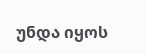უნდა იყოს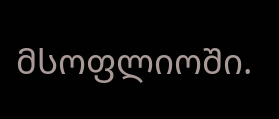მსოფლიოში.